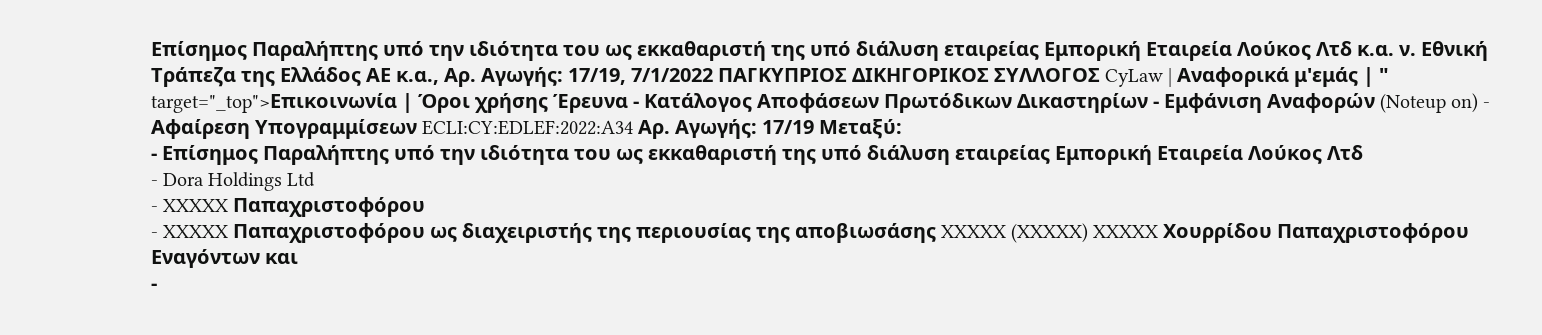Επίσημος Παραλήπτης υπό την ιδιότητα του ως εκκαθαριστή της υπό διάλυση εταιρείας Εμπορική Εταιρεία Λούκος Λτδ κ.α. ν. Εθνική Τράπεζα της Ελλάδος ΑΕ κ.α., Αρ. Αγωγής: 17/19, 7/1/2022 ΠΑΓΚΥΠΡΙΟΣ ΔΙΚΗΓΟΡΙΚΟΣ ΣΥΛΛΟΓΟΣ CyLaw | Αναφορικά μ'εμάς | " target="_top">Επικοινωνία | Όροι χρήσης Έρευνα - Κατάλογος Αποφάσεων Πρωτόδικων Δικαστηρίων - Εμφάνιση Αναφορών (Noteup on) - Αφαίρεση Υπογραμμίσεων ECLI:CY:EDLEF:2022:A34 Αρ. Αγωγής: 17/19 Μεταξύ:
- Επίσημος Παραλήπτης υπό την ιδιότητα του ως εκκαθαριστή της υπό διάλυση εταιρείας Εμπορική Εταιρεία Λούκος Λτδ
- Dora Holdings Ltd
- XXXXX Παπαχριστοφόρου
- XXXXX Παπαχριστοφόρου ως διαχειριστής της περιουσίας της αποβιωσάσης XXXXX (XXXXX) XXXXX Χουρρίδου Παπαχριστοφόρου Εναγόντων και
-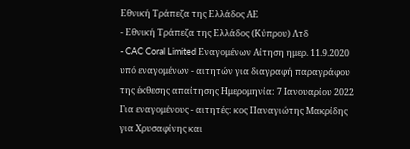Εθνική Τράπεζα της Ελλάδος ΑΕ
- Εθνική Τράπεζα της Ελλάδος (Κύπρου) Λτδ
- CAC Coral Limited Εναγομένων Αίτηση ημερ. 11.9.2020 υπό εναγομένων - αιτητών για διαγραφή παραγράφου της έκθεσης απαίτησης Ημερομηνία: 7 Ιανουαρίου 2022 Για εναγομένους - αιτητές: κος Παναγιώτης Μακρίδης για Χρυσαφίνης και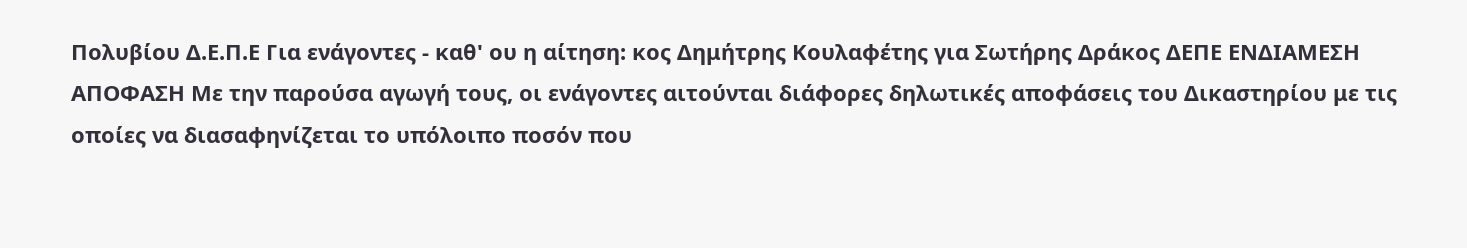Πολυβίου Δ.Ε.Π.Ε Για ενάγοντες - καθ' ου η αίτηση: κος Δημήτρης Κουλαφέτης για Σωτήρης Δράκος ΔΕΠΕ ΕΝΔΙΑΜΕΣΗ ΑΠΟΦΑΣΗ Με την παρούσα αγωγή τους, οι ενάγοντες αιτούνται διάφορες δηλωτικές αποφάσεις του Δικαστηρίου με τις οποίες να διασαφηνίζεται το υπόλοιπο ποσόν που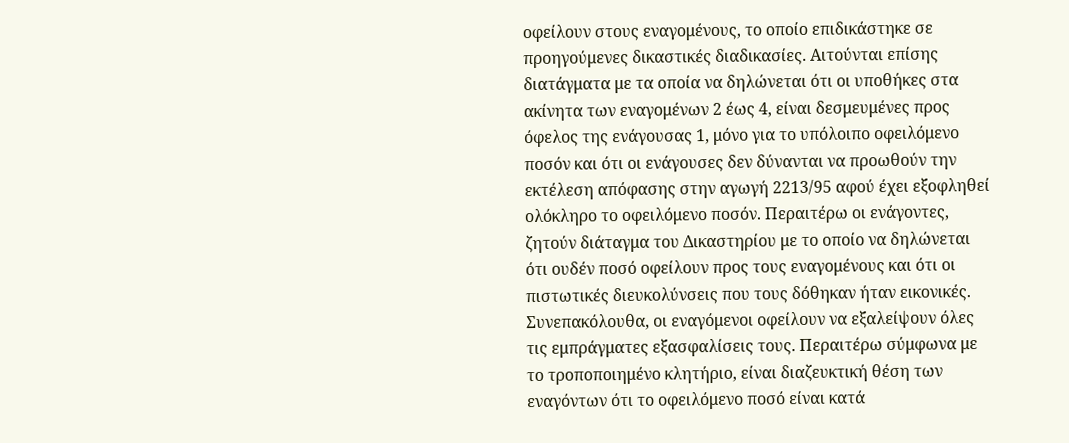οφείλουν στους εναγομένους, το οποίο επιδικάστηκε σε προηγούμενες δικαστικές διαδικασίες. Αιτούνται επίσης διατάγματα με τα οποία να δηλώνεται ότι οι υποθήκες στα ακίνητα των εναγομένων 2 έως 4, είναι δεσμευμένες προς όφελος της ενάγουσας 1, μόνο για το υπόλοιπο οφειλόμενο ποσόν και ότι οι ενάγουσες δεν δύνανται να προωθούν την εκτέλεση απόφασης στην αγωγή 2213/95 αφού έχει εξοφληθεί ολόκληρο το οφειλόμενο ποσόν. Περαιτέρω οι ενάγοντες, ζητούν διάταγμα του Δικαστηρίου με το οποίο να δηλώνεται ότι ουδέν ποσό οφείλουν προς τους εναγομένους και ότι οι πιστωτικές διευκολύνσεις που τους δόθηκαν ήταν εικονικές. Συνεπακόλουθα, οι εναγόμενοι οφείλουν να εξαλείψουν όλες τις εμπράγματες εξασφαλίσεις τους. Περαιτέρω σύμφωνα με το τροποποιημένο κλητήριο, είναι διαζευκτική θέση των εναγόντων ότι το οφειλόμενο ποσό είναι κατά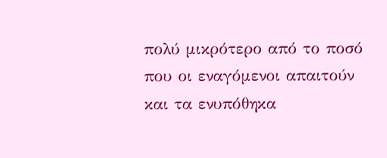πολύ μικρότερο από το ποσό που οι εναγόμενοι απαιτούν και τα ενυπόθηκα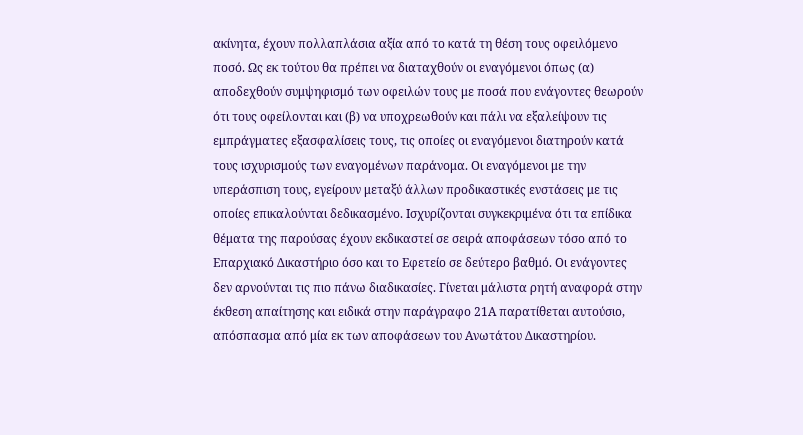ακίνητα, έχουν πολλαπλάσια αξία από το κατά τη θέση τους οφειλόμενο ποσό. Ως εκ τούτου θα πρέπει να διαταχθούν οι εναγόμενοι όπως (α) αποδεχθούν συμψηφισμό των οφειλών τους με ποσά που ενάγοντες θεωρούν ότι τους οφείλονται και (β) να υποχρεωθούν και πάλι να εξαλείψουν τις εμπράγματες εξασφαλίσεις τους, τις οποίες οι εναγόμενοι διατηρούν κατά τους ισχυρισμούς των εναγομένων παράνομα. Οι εναγόμενοι με την υπεράσπιση τους, εγείρουν μεταξύ άλλων προδικαστικές ενστάσεις με τις οποίες επικαλούνται δεδικασμένο. Ισχυρίζονται συγκεκριμένα ότι τα επίδικα θέματα της παρούσας έχουν εκδικαστεί σε σειρά αποφάσεων τόσο από το Επαρχιακό Δικαστήριο όσο και το Εφετείο σε δεύτερο βαθμό. Οι ενάγοντες δεν αρνούνται τις πιο πάνω διαδικασίες. Γίνεται μάλιστα ρητή αναφορά στην έκθεση απαίτησης και ειδικά στην παράγραφο 21Α παρατίθεται αυτούσιο, απόσπασμα από μία εκ των αποφάσεων του Ανωτάτου Δικαστηρίου.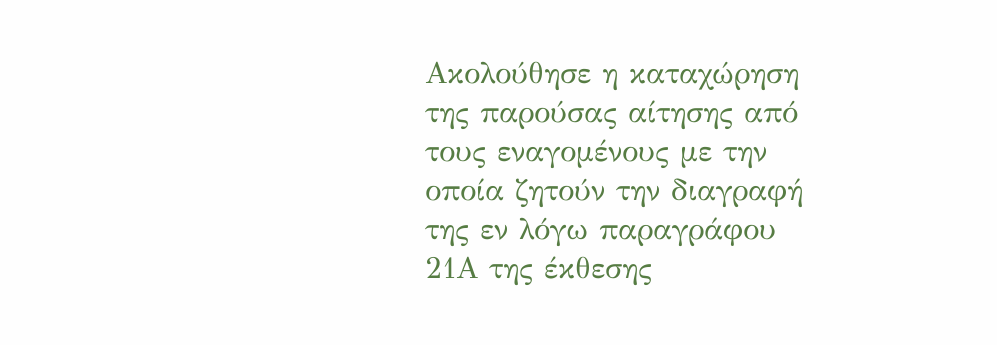Ακολούθησε η καταχώρηση της παρούσας αίτησης από τους εναγομένους με την οποία ζητούν την διαγραφή της εν λόγω παραγράφου 21Α της έκθεσης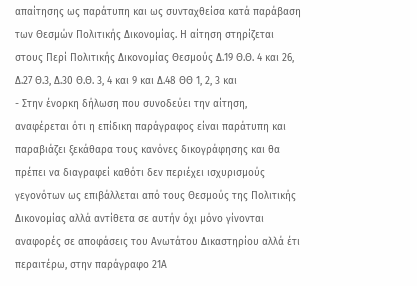απαίτησης ως παράτυπη και ως συνταχθείσα κατά παράβαση των Θεσμών Πολιτικής Δικονομίας. Η αίτηση στηρίζεται στους Περί Πολιτικής Δικονομίας Θεσμούς Δ.19 Θ.Θ. 4 και 26, Δ.27 Θ.3, Δ.30 Θ.Θ. 3, 4 και 9 και Δ.48 ΘΘ 1, 2, 3 και
- Στην ένορκη δήλωση που συνοδεύει την αίτηση, αναφέρεται ότι η επίδικη παράγραφος είναι παράτυπη και παραβιάζει ξεκάθαρα τους κανόνες δικογράφησης και θα πρέπει να διαγραφεί καθότι δεν περιέχει ισχυρισμούς γεγονότων ως επιβάλλεται από τους Θεσμούς της Πολιτικής Δικονομίας αλλά αντίθετα σε αυτήν όχι μόνο γίνονται αναφορές σε αποφάσεις του Ανωτάτου Δικαστηρίου αλλά έτι περαιτέρω, στην παράγραφο 21Α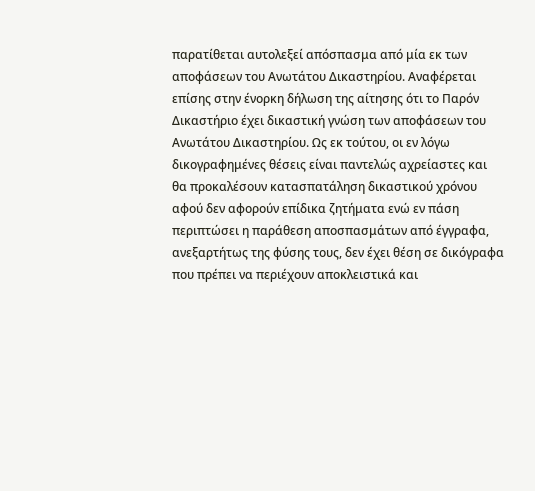παρατίθεται αυτολεξεί απόσπασμα από μία εκ των αποφάσεων του Ανωτάτου Δικαστηρίου. Αναφέρεται επίσης στην ένορκη δήλωση της αίτησης ότι το Παρόν Δικαστήριο έχει δικαστική γνώση των αποφάσεων του Ανωτάτου Δικαστηρίου. Ως εκ τούτου, οι εν λόγω δικογραφημένες θέσεις είναι παντελώς αχρείαστες και θα προκαλέσουν κατασπατάληση δικαστικού χρόνου αφού δεν αφορούν επίδικα ζητήματα ενώ εν πάση περιπτώσει η παράθεση αποσπασμάτων από έγγραφα, ανεξαρτήτως της φύσης τους, δεν έχει θέση σε δικόγραφα που πρέπει να περιέχουν αποκλειστικά και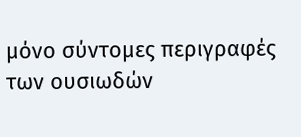μόνο σύντομες περιγραφές των ουσιωδών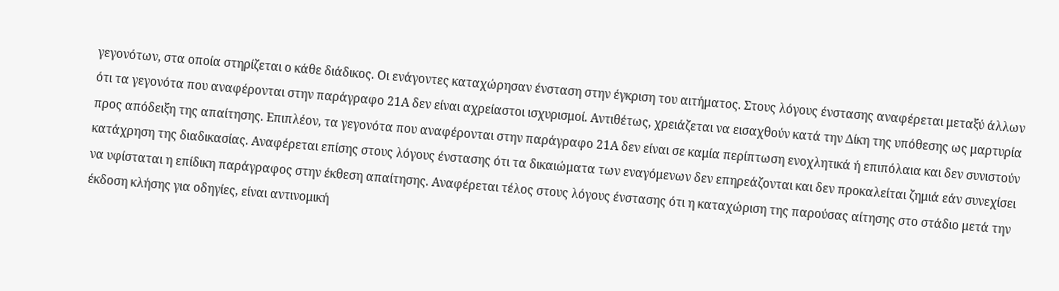γεγονότων, στα οποία στηρίζεται ο κάθε διάδικος. Οι ενάγοντες καταχώρησαν ένσταση στην έγκριση του αιτήματος. Στους λόγους ένστασης αναφέρεται μεταξύ άλλων ότι τα γεγονότα που αναφέρονται στην παράγραφο 21Α δεν είναι αχρείαστοι ισχυρισμοί. Αντιθέτως, χρειάζεται να εισαχθούν κατά την Δίκη της υπόθεσης ως μαρτυρία προς απόδειξη της απαίτησης. Επιπλέον, τα γεγονότα που αναφέρονται στην παράγραφο 21Α δεν είναι σε καμία περίπτωση ενοχλητικά ή επιπόλαια και δεν συνιστούν κατάχρηση της διαδικασίας. Αναφέρεται επίσης στους λόγους ένστασης ότι τα δικαιώματα των εναγόμενων δεν επηρεάζονται και δεν προκαλείται ζημιά εάν συνεχίσει να υφίσταται η επίδικη παράγραφος στην έκθεση απαίτησης. Αναφέρεται τέλος στους λόγους ένστασης ότι η καταχώριση της παρούσας αίτησης στο στάδιο μετά την έκδοση κλήσης για οδηγίες, είναι αντινομική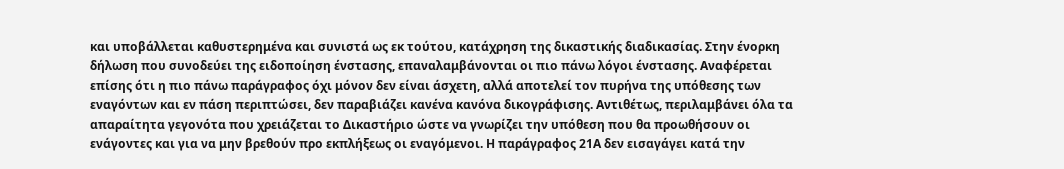και υποβάλλεται καθυστερημένα και συνιστά ως εκ τούτου, κατάχρηση της δικαστικής διαδικασίας. Στην ένορκη δήλωση που συνοδεύει της ειδοποίηση ένστασης, επαναλαμβάνονται οι πιο πάνω λόγοι ένστασης. Αναφέρεται επίσης ότι η πιο πάνω παράγραφος όχι μόνον δεν είναι άσχετη, αλλά αποτελεί τον πυρήνα της υπόθεσης των εναγόντων και εν πάση περιπτώσει, δεν παραβιάζει κανένα κανόνα δικογράφισης. Αντιθέτως, περιλαμβάνει όλα τα απαραίτητα γεγονότα που χρειάζεται το Δικαστήριο ώστε να γνωρίζει την υπόθεση που θα προωθήσουν οι ενάγοντες και για να μην βρεθούν προ εκπλήξεως οι εναγόμενοι. Η παράγραφος 21Α δεν εισαγάγει κατά την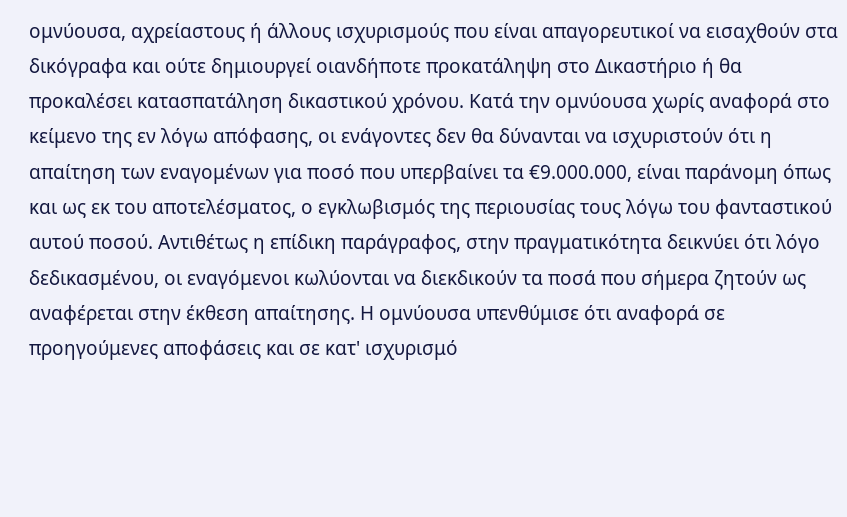ομνύουσα, αχρείαστους ή άλλους ισχυρισμούς που είναι απαγορευτικοί να εισαχθούν στα δικόγραφα και ούτε δημιουργεί οιανδήποτε προκατάληψη στο Δικαστήριο ή θα προκαλέσει κατασπατάληση δικαστικού χρόνου. Κατά την ομνύουσα χωρίς αναφορά στο κείμενο της εν λόγω απόφασης, οι ενάγοντες δεν θα δύνανται να ισχυριστούν ότι η απαίτηση των εναγομένων για ποσό που υπερβαίνει τα €9.000.000, είναι παράνομη όπως και ως εκ του αποτελέσματος, ο εγκλωβισμός της περιουσίας τους λόγω του φανταστικού αυτού ποσού. Αντιθέτως η επίδικη παράγραφος, στην πραγματικότητα δεικνύει ότι λόγο δεδικασμένου, οι εναγόμενοι κωλύονται να διεκδικούν τα ποσά που σήμερα ζητούν ως αναφέρεται στην έκθεση απαίτησης. Η ομνύουσα υπενθύμισε ότι αναφορά σε προηγούμενες αποφάσεις και σε κατ' ισχυρισμό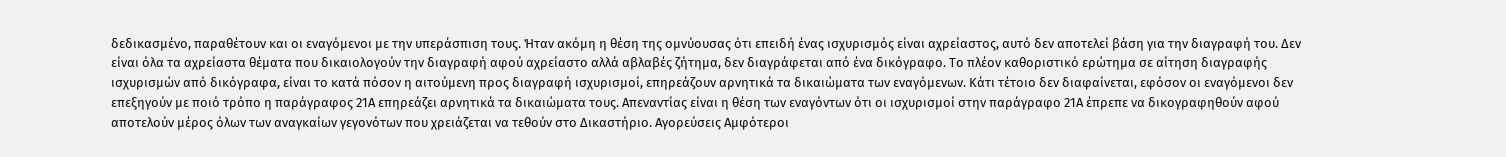δεδικασμένο, παραθέτουν και οι εναγόμενοι με την υπεράσπιση τους. Ήταν ακόμη η θέση της ομνύουσας ότι επειδή ένας ισχυρισμός είναι αχρείαστος, αυτό δεν αποτελεί βάση για την διαγραφή του. Δεν είναι όλα τα αχρείαστα θέματα που δικαιολογούν την διαγραφή αφού αχρείαστο αλλά αβλαβές ζήτημα, δεν διαγράφεται από ένα δικόγραφο. Το πλέον καθοριστικό ερώτημα σε αίτηση διαγραφής ισχυρισμών από δικόγραφα, είναι το κατά πόσον η αιτούμενη προς διαγραφή ισχυρισμοί, επηρεάζουν αρνητικά τα δικαιώματα των εναγόμενων. Κάτι τέτοιο δεν διαφαίνεται, εφόσον οι εναγόμενοι δεν επεξηγούν με ποιό τρόπο η παράγραφος 21Α επηρεάζει αρνητικά τα δικαιώματα τους. Απεναντίας είναι η θέση των εναγόντων ότι οι ισχυρισμοί στην παράγραφο 21Α έπρεπε να δικογραφηθούν αφού αποτελούν μέρος όλων των αναγκαίων γεγονότων που χρειάζεται να τεθούν στο Δικαστήριο. Αγορεύσεις Αμφότεροι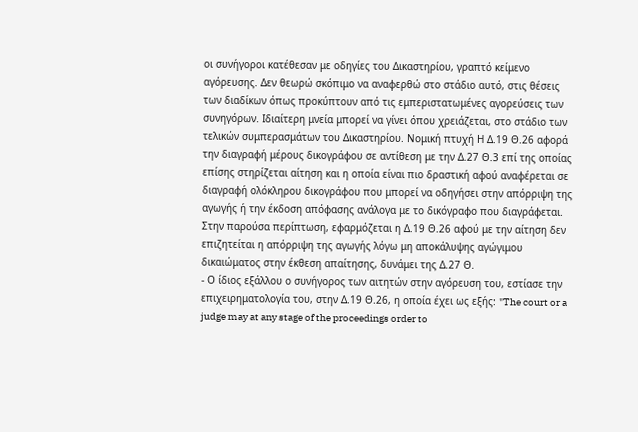οι συνήγοροι κατέθεσαν με οδηγίες του Δικαστηρίου, γραπτό κείμενο αγόρευσης. Δεν θεωρώ σκόπιμο να αναφερθώ στο στάδιο αυτό, στις θέσεις των διαδίκων όπως προκύπτουν από τις εμπεριστατωμένες αγορεύσεις των συνηγόρων. Ιδιαίτερη μνεία μπορεί να γίνει όπου χρειάζεται, στο στάδιο των τελικών συμπερασμάτων του Δικαστηρίου. Νομική πτυχή Η Δ.19 Θ.26 αφορά την διαγραφή μέρους δικογράφου σε αντίθεση με την Δ.27 Θ.3 επί της οποίας επίσης στηρίζεται αίτηση και η οποία είναι πιο δραστική αφού αναφέρεται σε διαγραφή ολόκληρου δικογράφου που μπορεί να οδηγήσει στην απόρριψη της αγωγής ή την έκδοση απόφασης ανάλογα με το δικόγραφο που διαγράφεται. Στην παρούσα περίπτωση, εφαρμόζεται η Δ.19 Θ.26 αφού με την αίτηση δεν επιζητείται η απόρριψη της αγωγής λόγω μη αποκάλυψης αγώγιμου δικαιώματος στην έκθεση απαίτησης, δυνάμει της Δ.27 Θ.
- Ο ίδιος εξάλλου ο συνήγορος των αιτητών στην αγόρευση του, εστίασε την επιχειρηματολογία του, στην Δ.19 Θ.26, η οποία έχει ως εξής: "The court or a judge may at any stage of the proceedings order to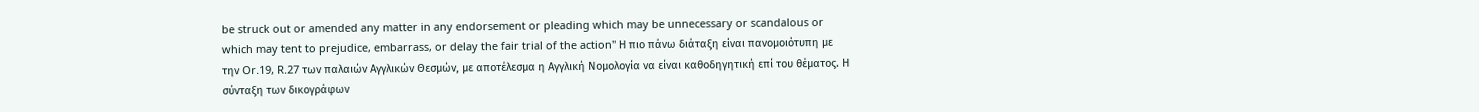be struck out or amended any matter in any endorsement or pleading which may be unnecessary or scandalous or which may tent to prejudice, embarrass, or delay the fair trial of the action" Η πιο πάνω διάταξη είναι πανομοιότυπη με την Or.19, R.27 των παλαιών Αγγλικών Θεσμών, με αποτέλεσμα η Αγγλική Νομολογία να είναι καθοδηγητική επί του θέματος. Η σύνταξη των δικογράφων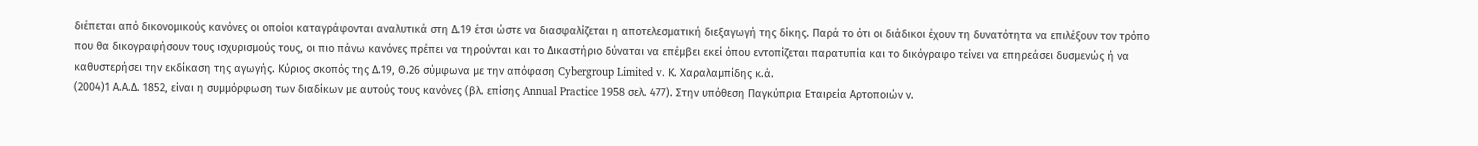διέπεται από δικονομικούς κανόνες οι οποίοι καταγράφονται αναλυτικά στη Δ.19 έτσι ώστε να διασφαλίζεται η αποτελεσματική διεξαγωγή της δίκης. Παρά το ότι οι διάδικοι έχουν τη δυνατότητα να επιλέξουν τον τρόπο που θα δικογραφήσουν τους ισχυρισμούς τους, οι πιο πάνω κανόνες πρέπει να τηρούνται και το Δικαστήριο δύναται να επέμβει εκεί όπου εντοπίζεται παρατυπία και το δικόγραφο τείνει να επηρεάσει δυσμενώς ή να καθυστερήσει την εκδίκαση της αγωγής. Κύριος σκοπός της Δ.19, Θ.26 σύμφωνα με την απόφαση Cybergroup Limited v. Κ. Χαραλαμπίδης κ.ά.
(2004)1 Α.Α.Δ. 1852, είναι η συμμόρφωση των διαδίκων με αυτούς τους κανόνες (βλ. επίσης Annual Practice 1958 σελ. 477). Στην υπόθεση Παγκύπρια Εταιρεία Αρτοποιών ν.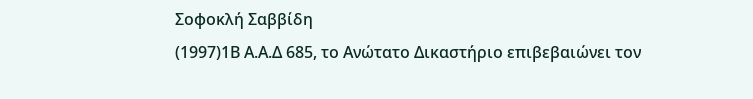Σοφοκλή Σαββίδη
(1997)1Β Α.Α.Δ 685, το Ανώτατο Δικαστήριο επιβεβαιώνει τον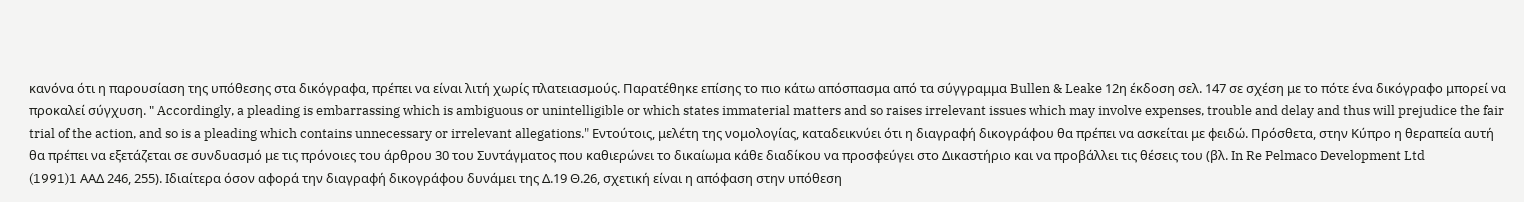κανόνα ότι η παρουσίαση της υπόθεσης στα δικόγραφα, πρέπει να είναι λιτή χωρίς πλατειασμούς. Παρατέθηκε επίσης το πιο κάτω απόσπασμα από τα σύγγραμμα Bullen & Leake 12η έκδοση σελ. 147 σε σχέση με το πότε ένα δικόγραφο μπορεί να προκαλεί σύγχυση. " Accordingly, a pleading is embarrassing which is ambiguous or unintelligible or which states immaterial matters and so raises irrelevant issues which may involve expenses, trouble and delay and thus will prejudice the fair trial of the action, and so is a pleading which contains unnecessary or irrelevant allegations." Εντούτοις, μελέτη της νομολογίας, καταδεικνύει ότι η διαγραφή δικογράφου θα πρέπει να ασκείται με φειδώ. Πρόσθετα, στην Κύπρο η θεραπεία αυτή θα πρέπει να εξετάζεται σε συνδυασμό με τις πρόνοιες του άρθρου 30 του Συντάγματος που καθιερώνει το δικαίωμα κάθε διαδίκου να προσφεύγει στο Δικαστήριο και να προβάλλει τις θέσεις του (βλ. Ιn Re Pelmaco Development Ltd
(1991)1 AAΔ 246, 255). Ιδιαίτερα όσον αφορά την διαγραφή δικογράφου δυνάμει της Δ.19 Θ.26, σχετική είναι η απόφαση στην υπόθεση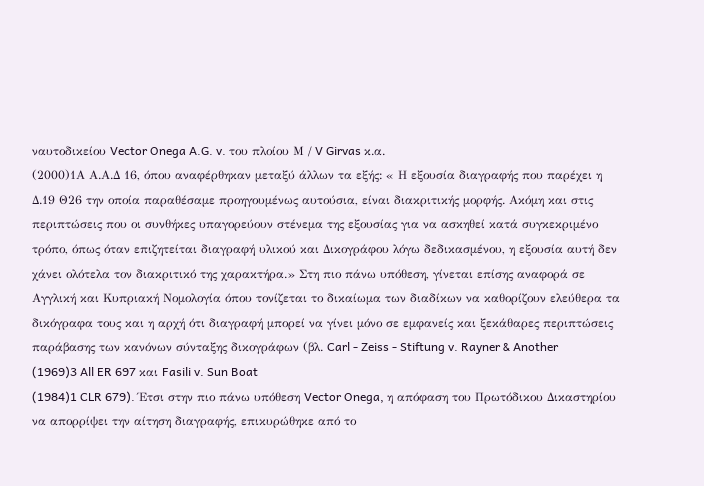ναυτοδικείου Vector Onega A.G. v. του πλοίου Μ / V Girvas κ.α.
(2000)1Α Α.Α.Δ 16, όπου αναφέρθηκαν μεταξύ άλλων τα εξής: « Η εξουσία διαγραφής που παρέχει η Δ.19 Θ26 την οποία παραθέσαμε προηγουμένως αυτούσια, είναι διακριτικής μορφής. Ακόμη και στις περιπτώσεις που οι συνθήκες υπαγορεύουν στένεμα της εξουσίας για να ασκηθεί κατά συγκεκριμένο τρόπο, όπως όταν επιζητείται διαγραφή υλικού και Δικογράφου λόγω δεδικασμένου, η εξουσία αυτή δεν χάνει ολότελα τον διακριτικό της χαρακτήρα.» Στη πιο πάνω υπόθεση, γίνεται επίσης αναφορά σε Αγγλική και Κυπριακή Νομολογία όπου τονίζεται το δικαίωμα των διαδίκων να καθορίζουν ελεύθερα τα δικόγραφα τους και η αρχή ότι διαγραφή μπορεί να γίνει μόνο σε εμφανείς και ξεκάθαρες περιπτώσεις παράβασης των κανόνων σύνταξης δικογράφων (βλ. Carl - Zeiss - Stiftung v. Rayner & Another
(1969)3 All ER 697 και Fasili v. Sun Boat
(1984)1 CLR 679). Έτσι στην πιο πάνω υπόθεση Vector Onega, η απόφαση του Πρωτόδικου Δικαστηρίου να απορρίψει την αίτηση διαγραφής, επικυρώθηκε από το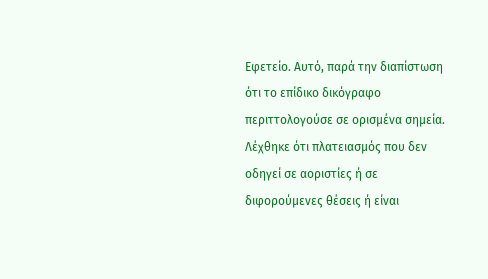Εφετείο. Αυτό, παρά την διαπίστωση ότι το επίδικο δικόγραφο περιττολογούσε σε ορισμένα σημεία. Λέχθηκε ότι πλατειασμός που δεν οδηγεί σε αοριστίες ή σε διφορούμενες θέσεις ή είναι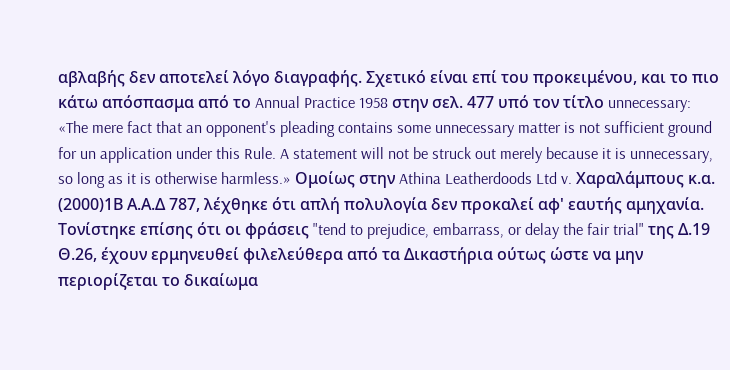αβλαβής δεν αποτελεί λόγο διαγραφής. Σχετικό είναι επί του προκειμένου, και το πιο κάτω απόσπασμα από το Annual Practice 1958 στην σελ. 477 υπό τον τίτλο unnecessary: «The mere fact that an opponent's pleading contains some unnecessary matter is not sufficient ground for un application under this Rule. A statement will not be struck out merely because it is unnecessary, so long as it is otherwise harmless.» Ομοίως στην Athina Leatherdoods Ltd v. Χαραλάμπους κ.α.
(2000)1Β Α.Α.Δ 787, λέχθηκε ότι απλή πολυλογία δεν προκαλεί αφ' εαυτής αμηχανία. Τονίστηκε επίσης ότι οι φράσεις "tend to prejudice, embarrass, or delay the fair trial" της Δ.19 Θ.26, έχουν ερμηνευθεί φιλελεύθερα από τα Δικαστήρια ούτως ώστε να μην περιορίζεται το δικαίωμα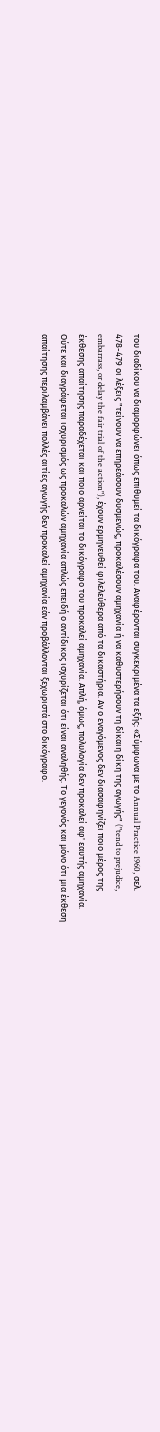του διαδίκου να διαμορφώνει όπως επιθυμεί τα δικόγραφα του. Αναφέρονται συγκεκριμένα τα εξής: «Σύμφωνα με το Annual Practice 1960, σελ. 478-479 οι λέξεις "τείνουν να επηρεάσουν δυσμενώς, προκαλέσουν αμηχανία ή να καθυστερήσουν τη δίκαιη δίκη της αγωγής" ("tend to prejudice, embarrass, or delay the fair trial of the action"), έχουν ερμηνευθεί φιλελεύθερα από τα δικαστήρια. Αν ο εναγόμενος δεν διασαφηνίζει ποιο μέρος της έκθεσης απαίτησης παραδέχεται και ποιο αρνείται το δικόγραφο του προκαλεί αμηχανία. Απλή, όμως, πολυλογία δεν προκαλεί αφ' εαυτής αμηχανία. Ούτε και διαγράφεται ισχυρισμός ως προκαλών αμηχανία απλώς επειδή ο αντίδικος ισχυρίζεται ότι είναι αναληθής. Το γεγονός και μόνο ότι μια έκθεση απαίτησης περιλαμβάνει πολλές αιτίες αγωγής δεν προκαλεί αμηχανία εάν προβάλλονται ξεχωριστά στο δικόγραφο.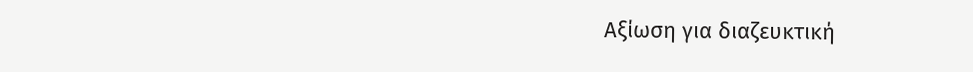Αξίωση για διαζευκτική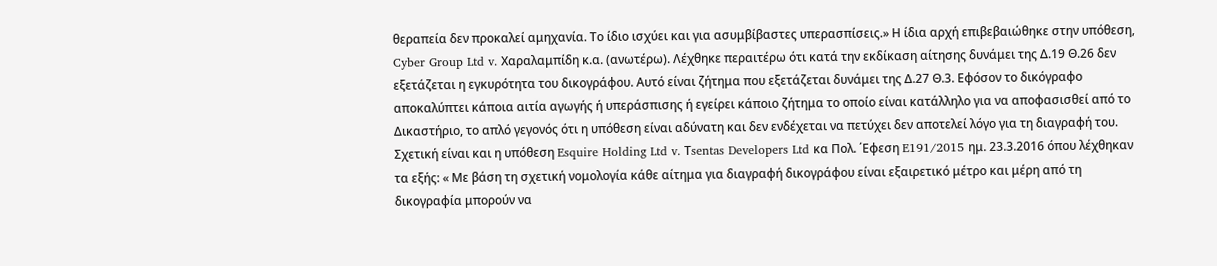θεραπεία δεν προκαλεί αμηχανία. Το ίδιο ισχύει και για ασυμβίβαστες υπερασπίσεις.» Η ίδια αρχή επιβεβαιώθηκε στην υπόθεση, Cyber Group Ltd v. Χαραλαμπίδη κ.α. (ανωτέρω). Λέχθηκε περαιτέρω ότι κατά την εκδίκαση αίτησης δυνάμει της Δ.19 Θ.26 δεν εξετάζεται η εγκυρότητα του δικογράφου. Αυτό είναι ζήτημα που εξετάζεται δυνάμει της Δ.27 Θ.3. Εφόσον το δικόγραφο αποκαλύπτει κάποια αιτία αγωγής ή υπεράσπισης ή εγείρει κάποιο ζήτημα το οποίο είναι κατάλληλο για να αποφασισθεί από το Δικαστήριο, το απλό γεγονός ότι η υπόθεση είναι αδύνατη και δεν ενδέχεται να πετύχει δεν αποτελεί λόγο για τη διαγραφή του. Σχετική είναι και η υπόθεση Esquire Holding Ltd v. Τsentas Developers Ltd κα Πoλ. ΄Εφεση E191/2015 ημ. 23.3.2016 όπου λέχθηκαν τα εξής: « Με βάση τη σχετική νομολογία κάθε αίτημα για διαγραφή δικογράφου είναι εξαιρετικό μέτρο και μέρη από τη δικογραφία μπορούν να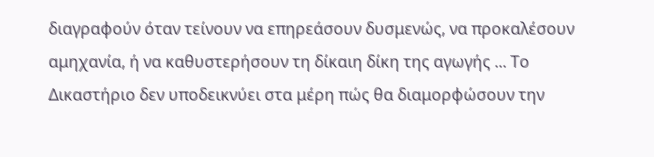διαγραφούν όταν τείνουν να επηρεάσουν δυσμενώς, να προκαλέσουν αμηχανία, ή να καθυστερήσουν τη δίκαιη δίκη της αγωγής ... Το Δικαστήριο δεν υποδεικνύει στα μέρη πώς θα διαμορφώσουν την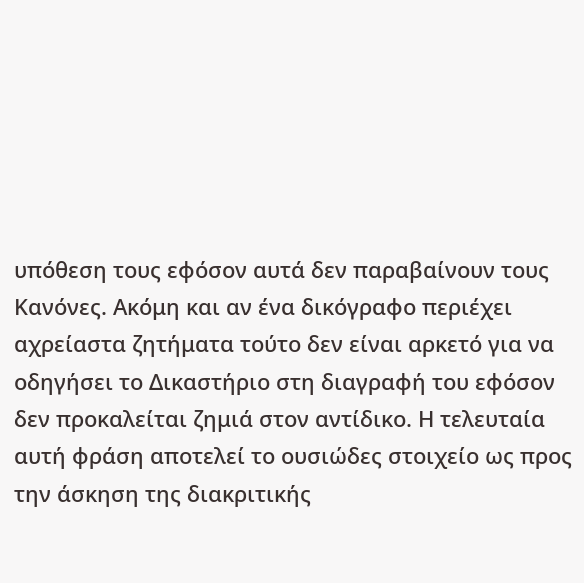υπόθεση τους εφόσον αυτά δεν παραβαίνουν τους Κανόνες. Ακόμη και αν ένα δικόγραφο περιέχει αχρείαστα ζητήματα τούτο δεν είναι αρκετό για να οδηγήσει το Δικαστήριο στη διαγραφή του εφόσον δεν προκαλείται ζημιά στον αντίδικο. Η τελευταία αυτή φράση αποτελεί το ουσιώδες στοιχείο ως προς την άσκηση της διακριτικής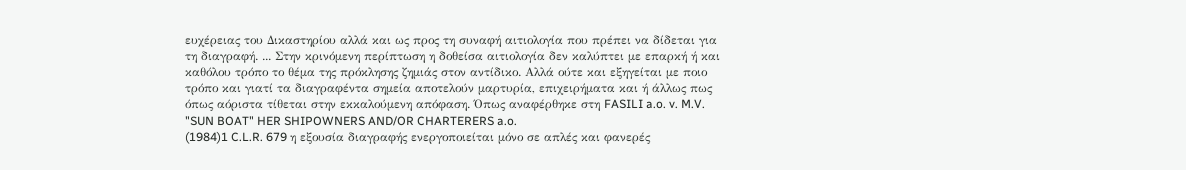ευχέρειας του Δικαστηρίου αλλά και ως προς τη συναφή αιτιολογία που πρέπει να δίδεται για τη διαγραφή. ... Στην κρινόμενη περίπτωση η δοθείσα αιτιολογία δεν καλύπτει με επαρκή ή και καθόλου τρόπο το θέμα της πρόκλησης ζημιάς στον αντίδικο. Αλλά ούτε και εξηγείται με ποιο τρόπο και γιατί τα διαγραφέντα σημεία αποτελούν μαρτυρία, επιχειρήματα και ή άλλως πως όπως αόριστα τίθεται στην εκκαλούμενη απόφαση. Όπως αναφέρθηκε στη FASILI a.o. v. M.V. "SUN BOAT" HER SHIPOWNERS AND/OR CHARTERERS a.o.
(1984)1 C.L.R. 679 η εξουσία διαγραφής ενεργοποιείται μόνο σε απλές και φανερές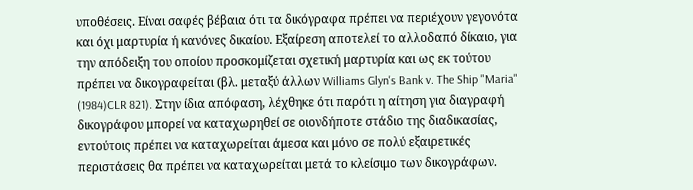υποθέσεις. Είναι σαφές βέβαια ότι τα δικόγραφα πρέπει να περιέχουν γεγονότα και όχι μαρτυρία ή κανόνες δικαίου. Εξαίρεση αποτελεί το αλλοδαπό δίκαιο, για την απόδειξη του οποίου προσκομίζεται σχετική μαρτυρία και ως εκ τούτου πρέπει να δικογραφείται (βλ. μεταξύ άλλων Williams Glyn's Bank v. The Ship "Maria"
(1984)CLR 821). Στην ίδια απόφαση, λέχθηκε ότι παρότι η αίτηση για διαγραφή δικογράφου μπορεί να καταχωρηθεί σε οιονδήποτε στάδιο της διαδικασίας, εντούτοις πρέπει να καταχωρείται άμεσα και μόνο σε πολύ εξαιρετικές περιστάσεις θα πρέπει να καταχωρείται μετά το κλείσιμο των δικογράφων.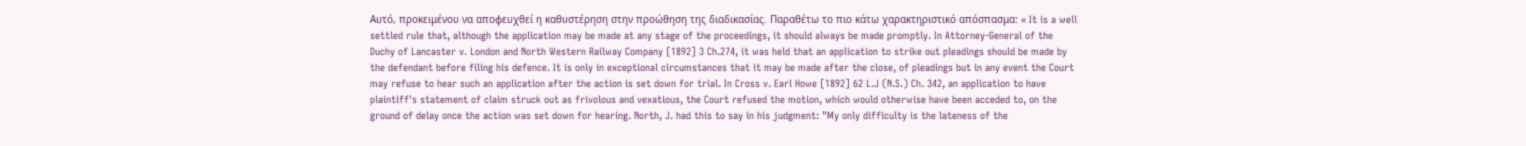Αυτό, προκειμένου να αποφευχθεί η καθυστέρηση στην προώθηση της διαδικασίας. Παραθέτω το πιο κάτω χαρακτηριστικό απόσπασμα: « It is a well settled rule that, although the application may be made at any stage of the proceedings, it should always be made promptly. In Attorney-General of the Duchy of Lancaster v. London and North Western Railway Company [1892] 3 Ch.274, it was held that an application to strike out pleadings should be made by the defendant before filing his defence. It is only in exceptional circumstances that it may be made after the close, of pleadings but in any event the Court may refuse to hear such an application after the action is set down for trial. In Cross v. Earl Howe [1892] 62 L.J (N.S.) Ch. 342, an application to have plaintiff's statement of claim struck out as frivolous and vexatious, the Court refused the motion, which would otherwise have been acceded to, on the ground of delay once the action was set down for hearing. North, J. had this to say in his judgment: "My only difficulty is the lateness of the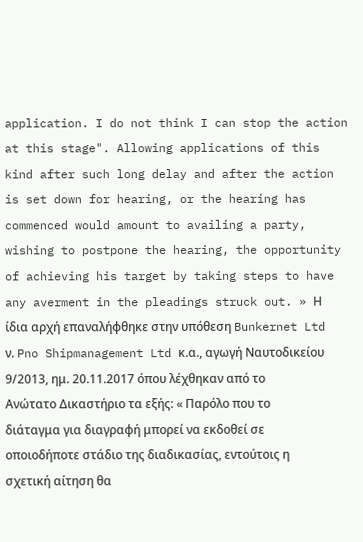application. I do not think I can stop the action at this stage". Allowing applications of this kind after such long delay and after the action is set down for hearing, or the hearing has commenced would amount to availing a party, wishing to postpone the hearing, the opportunity of achieving his target by taking steps to have any averment in the pleadings struck out. » Η ίδια αρχή επαναλήφθηκε στην υπόθεση Bunkernet Ltd ν. Pno Shipmanagement Ltd κ.α., αγωγή Ναυτοδικείου 9/2013, ημ. 20.11.2017 όπου λέχθηκαν από το Ανώτατο Δικαστήριο τα εξής: « Παρόλο που το διάταγμα για διαγραφή μπορεί να εκδοθεί σε οποιοδήποτε στάδιο της διαδικασίας, εντούτοις η σχετική αίτηση θα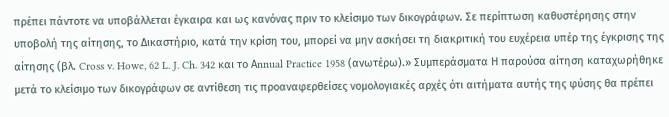πρέπει πάντοτε να υποβάλλεται έγκαιρα και ως κανόνας πριν το κλείσιμο των δικογράφων. Σε περίπτωση καθυστέρησης στην υποβολή της αίτησης, το Δικαστήριο, κατά την κρίση του, μπορεί να μην ασκήσει τη διακριτική του ευχέρεια υπέρ της έγκρισης της αίτησης (βλ. Cross v. Howe, 62 L. J. Ch. 342 και το Αnnual Practice 1958 (ανωτέρω).» Συμπεράσματα Η παρούσα αίτηση καταχωρήθηκε μετά το κλείσιμο των δικογράφων σε αντίθεση τις προαναφερθείσες νομολογιακές αρχές ότι αιτήματα αυτής της φύσης θα πρέπει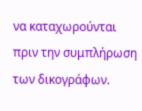να καταχωρούνται πριν την συμπλήρωση των δικογράφων.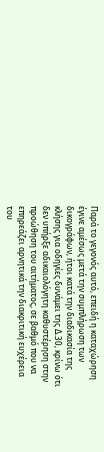Παρά το γεγονός αυτό, επειδή η καταχώρηση έγινε αμέσως μετά την συμπλήρωση των δικογράφων, ήτοι κατά την διαδικασία της κλήσης για οδηγίες δυνάμει της Δ.30, κρίνω ότι δεν υπήρξε αδικαιολόγητη καθυστέρηση στην προώθηση του αιτήματος, σε βαθμό που να επηρεάζει αρνητικά την διακριτική ευχέρεια του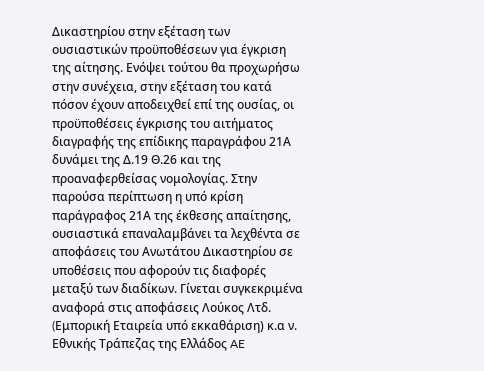Δικαστηρίου στην εξέταση των ουσιαστικών προϋποθέσεων για έγκριση της αίτησης. Ενόψει τούτου θα προχωρήσω στην συνέχεια, στην εξέταση του κατά πόσον έχουν αποδειχθεί επί της ουσίας, οι προϋποθέσεις έγκρισης του αιτήματος διαγραφής της επίδικης παραγράφου 21Α δυνάμει της Δ.19 Θ.26 και της προαναφερθείσας νομολογίας. Στην παρούσα περίπτωση η υπό κρίση παράγραφος 21Α της έκθεσης απαίτησης, ουσιαστικά επαναλαμβάνει τα λεχθέντα σε αποφάσεις του Ανωτάτου Δικαστηρίου σε υποθέσεις που αφορούν τις διαφορές μεταξύ των διαδίκων. Γίνεται συγκεκριμένα αναφορά στις αποφάσεις Λούκος Λτδ. (Eμπορική Eταιρεία υπό εκκαθάριση) κ.α ν. Eθνικής Tράπεζας της Eλλάδος AE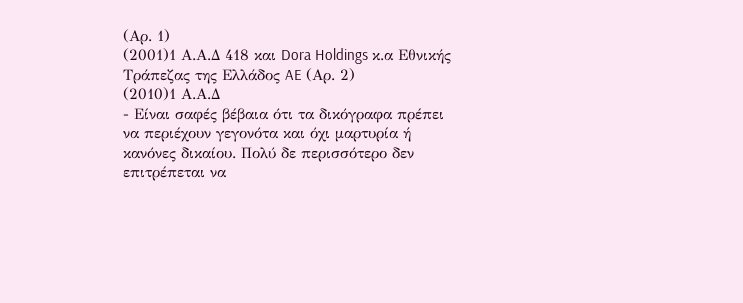(Αρ. 1)
(2001)1 Α.Α.Δ 418 και Dora Holdings κ.α Eθνικής Tράπεζας της Eλλάδος AE (Αρ. 2)
(2010)1 Α.Α.Δ
- Είναι σαφές βέβαια ότι τα δικόγραφα πρέπει να περιέχουν γεγονότα και όχι μαρτυρία ή κανόνες δικαίου. Πολύ δε περισσότερο δεν επιτρέπεται να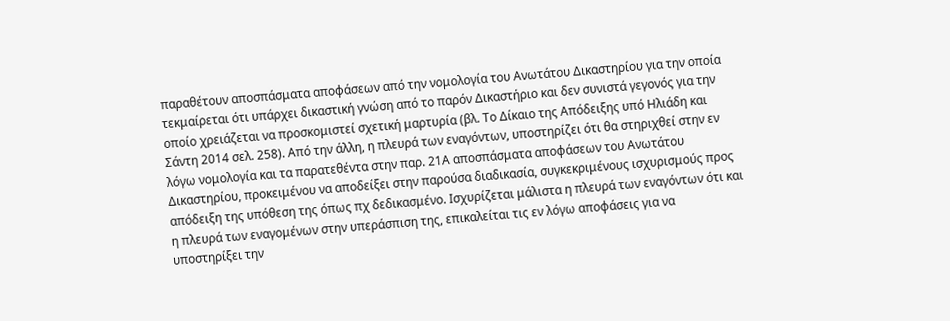παραθέτουν αποσπάσματα αποφάσεων από την νομολογία του Ανωτάτου Δικαστηρίου για την οποία τεκμαίρεται ότι υπάρχει δικαστική γνώση από το παρόν Δικαστήριο και δεν συνιστά γεγονός για την οποίο χρειάζεται να προσκομιστεί σχετική μαρτυρία (βλ. Το Δίκαιο της Απόδειξης υπό Ηλιάδη και Σάντη 2014 σελ. 258). Από την άλλη, η πλευρά των εναγόντων, υποστηρίζει ότι θα στηριχθεί στην εν λόγω νομολογία και τα παρατεθέντα στην παρ. 21Α αποσπάσματα αποφάσεων του Ανωτάτου Δικαστηρίου, προκειμένου να αποδείξει στην παρούσα διαδικασία, συγκεκριμένους ισχυρισμούς προς απόδειξη της υπόθεση της όπως πχ δεδικασμένο. Ισχυρίζεται μάλιστα η πλευρά των εναγόντων ότι και η πλευρά των εναγομένων στην υπεράσπιση της, επικαλείται τις εν λόγω αποφάσεις για να υποστηρίξει την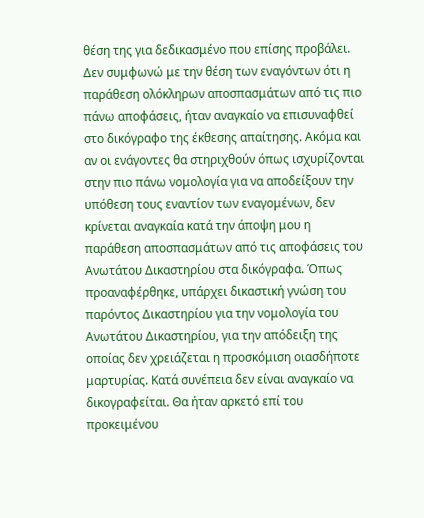θέση της για δεδικασμένο που επίσης προβάλει. Δεν συμφωνώ με την θέση των εναγόντων ότι η παράθεση ολόκληρων αποσπασμάτων από τις πιο πάνω αποφάσεις, ήταν αναγκαίο να επισυναφθεί στο δικόγραφο της έκθεσης απαίτησης. Ακόμα και αν οι ενάγοντες θα στηριχθούν όπως ισχυρίζονται στην πιο πάνω νομολογία για να αποδείξουν την υπόθεση τους εναντίον των εναγομένων, δεν κρίνεται αναγκαία κατά την άποψη μου η παράθεση αποσπασμάτων από τις αποφάσεις του Ανωτάτου Δικαστηρίου στα δικόγραφα. Όπως προαναφέρθηκε, υπάρχει δικαστική γνώση του παρόντος Δικαστηρίου για την νομολογία του Ανωτάτου Δικαστηρίου, για την απόδειξη της οποίας δεν χρειάζεται η προσκόμιση οιασδήποτε μαρτυρίας. Κατά συνέπεια δεν είναι αναγκαίο να δικογραφείται. Θα ήταν αρκετό επί του προκειμένου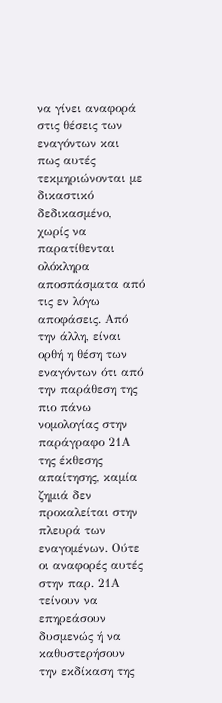να γίνει αναφορά στις θέσεις των εναγόντων και πως αυτές τεκμηριώνονται με δικαστικό δεδικασμένο, χωρίς να παρατίθενται ολόκληρα αποσπάσματα από τις εν λόγω αποφάσεις. Από την άλλη, είναι ορθή η θέση των εναγόντων ότι από την παράθεση της πιο πάνω νομολογίας στην παράγραφο 21Α της έκθεσης απαίτησης, καμία ζημιά δεν προκαλείται στην πλευρά των εναγομένων. Ούτε οι αναφορές αυτές στην παρ. 21Α τείνουν να επηρεάσουν δυσμενώς ή να καθυστερήσουν την εκδίκαση της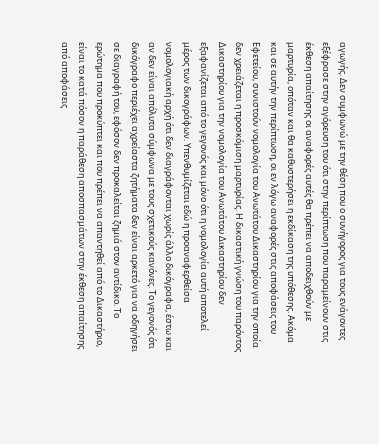αγωγής. Δεν συμφωνώ με την θέση που ο συνήγορος για τους ενάγοντες εξέφρασε στην αγόρευση του ότι στην περίπτωση που παραμείνουν στις έκθεση απαίτησης οι αναφορές αυτές θα πρέπει να αποδειχθούν με μαρτυρία, οπόταν και θα καθυστερήσει η εκδίκαση της υπόθεσης. Ακόμα και σε αυτήν την περίπτωση, οι εν λόγω αναφορές στις αποφάσεις του Εφετείου, συνιστούν νομολογία του Ανωτάτου Δικαστηρίου για την οποία δεν χρειάζεται η προσκόμιση μαρτυρίας. Η δικαστική γνώση του παρόντος Δικαστηρίου για την νομολογία του Ανωτάτου Δικαστηρίου δεν εξαφανίζεται από το γεγονός και μόνο ότι η νομολογία αυτή αποτελεί μέρος των δικογράφων. Υπενθυμίζεται εδώ η προαναφερθείσα νομολογιακή αρχή ότι δεν διαγράφονται χωρίς άλλο δικόγραφα, έστω και αν δεν είναι απόλυτα σύμφωνα με τους σχετικούς κανόνες. Το γεγονός ότι δικόγραφο περιέχει αχρείαστα ζητήματα δεν είναι αρκετό για να οδηγήσει σε διαγραφή του, εφόσον δεν προκαλείται ζημιά στον αντίδικο. Το ερώτημα που προκύπτει και που πρέπει να απαντηθεί από το Δικαστήριο, είναι το κατά πόσον η παράθεση αποσπασμάτων στην έκθεση απαίτησης από αποφάσεις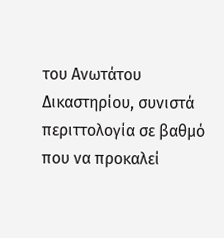του Ανωτάτου Δικαστηρίου, συνιστά περιττολογία σε βαθμό που να προκαλεί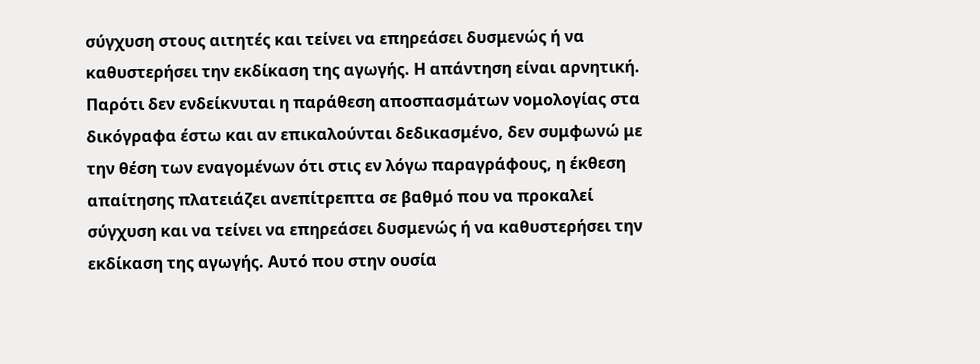σύγχυση στους αιτητές και τείνει να επηρεάσει δυσμενώς ή να καθυστερήσει την εκδίκαση της αγωγής. Η απάντηση είναι αρνητική. Παρότι δεν ενδείκνυται η παράθεση αποσπασμάτων νομολογίας στα δικόγραφα έστω και αν επικαλούνται δεδικασμένο, δεν συμφωνώ με την θέση των εναγομένων ότι στις εν λόγω παραγράφους, η έκθεση απαίτησης πλατειάζει ανεπίτρεπτα σε βαθμό που να προκαλεί σύγχυση και να τείνει να επηρεάσει δυσμενώς ή να καθυστερήσει την εκδίκαση της αγωγής. Αυτό που στην ουσία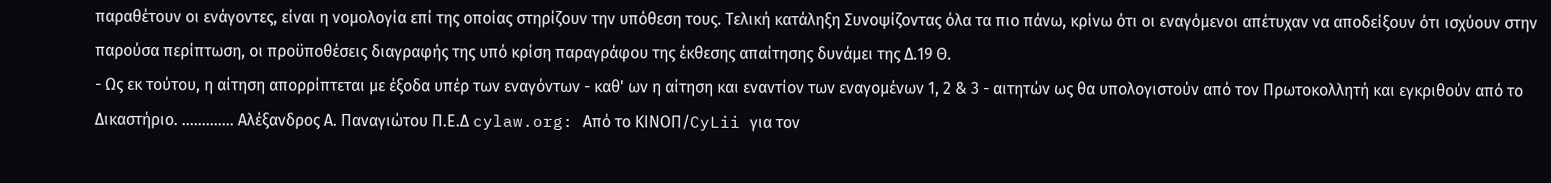παραθέτουν οι ενάγοντες, είναι η νομολογία επί της οποίας στηρίζουν την υπόθεση τους. Τελική κατάληξη Συνοψίζοντας όλα τα πιο πάνω, κρίνω ότι οι εναγόμενοι απέτυχαν να αποδείξουν ότι ισχύουν στην παρούσα περίπτωση, οι προϋποθέσεις διαγραφής της υπό κρίση παραγράφου της έκθεσης απαίτησης δυνάμει της Δ.19 Θ.
- Ως εκ τούτου, η αίτηση απορρίπτεται με έξοδα υπέρ των εναγόντων - καθ' ων η αίτηση και εναντίον των εναγομένων 1, 2 & 3 - αιτητών ως θα υπολογιστούν από τον Πρωτοκολλητή και εγκριθούν από το Δικαστήριο. ............. Αλέξανδρος Α. Παναγιώτου Π.Ε.Δ cylaw.org: Από το ΚΙΝOΠ/CyLii για τον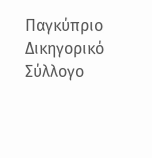Παγκύπριο Δικηγορικό Σύλλογο